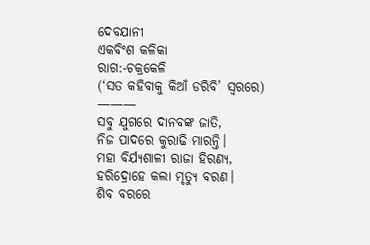ଦେବଯାନୀ
ଏକବିଂଶ କଳିକା
ରାଗ:-ଚକ୍ରକେଳି
(‘ସତ କହିବାକୁ କିଆଁ ଡରିବି’ ସ୍ୱରରେ)
———
ସବୁ ଯୁଗରେ ଦାନବଙ୍କ ଜାତି,
ନିଜ ପାଦରେ କୁରାଢି ମାରନ୍ତି।
ମହା ବିର୍ଯ୍ୟଶାଳୀ ରାଜା ହିରଣ୍ୟ,
ହରିଦ୍ରୋହେ କଲା ମୃତ୍ୟୁ ବରଣ।
ଶିବ ବରରେ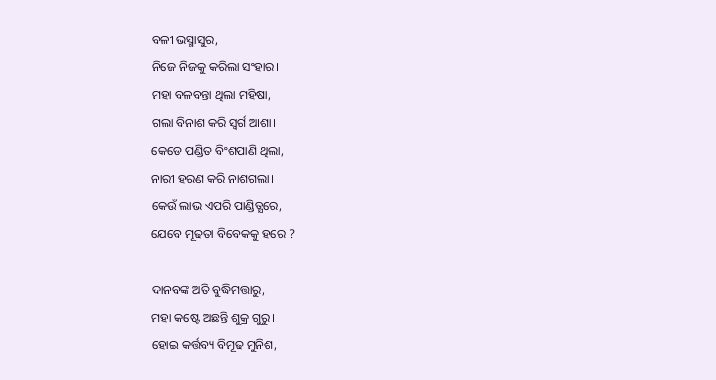ବଳୀ ଭସ୍ମାସୁର,
ନିଜେ ନିଜକୁ କରିଲା ସଂହାର।
ମହା ବଳବନ୍ତା ଥିଲା ମହିଷା,
ଗଲା ବିନାଶ କରି ସ୍ୱର୍ଗ ଆଶା।
କେଡେ ପଣ୍ଡିତ ବିଂଶପାଣି ଥିଲା,
ନାରୀ ହରଣ କରି ନାଶଗଲା।
କେଉଁ ଲାଭ ଏପରି ପାଣ୍ଡିତ୍ଯରେ,
ଯେବେ ମୂଢତା ବିବେକକୁ ହରେ ?

ଦାନବଙ୍କ ଅତି ବୁଦ୍ଧିମତ୍ତାରୁ,
ମହା କଷ୍ଟେ ଅଛନ୍ତି ଶୁକ୍ର ଗୁରୁ।
ହୋଇ କର୍ତ୍ତବ୍ୟ ବିମୂଢ ମୁନିଶ,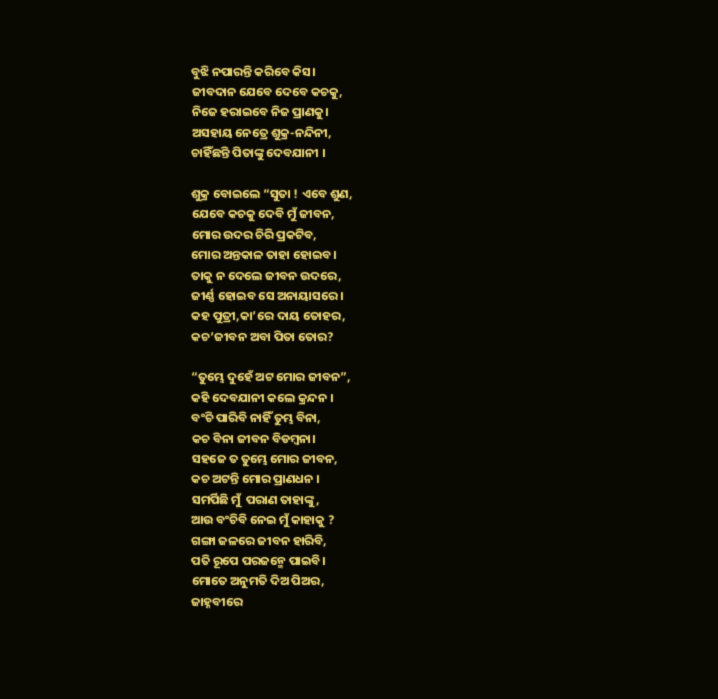ବୁଝି ନପାରନ୍ତି କରିବେ କିସ।
ଜୀବଦାନ ଯେବେ ଦେବେ କଚକୁ,
ନିଜେ ହରାଇବେ ନିଜ ପ୍ରାଣକୁ।
ଅସହାୟ ନେତ୍ରେ ଶୁକ୍ର-ନନ୍ଦିନୀ,
ଚାହିଁଛନ୍ତି ପିତାଙ୍କୁ ଦେବଯାନୀ ।

ଶୁକ୍ର ବୋଇଲେ “ସୁତା ! ଏବେ ଶୁଣ,
ଯେବେ କଚକୁ ଦେବି ମୁଁ ଜୀବନ,
ମୋର ଉଦର ଚିରି ପ୍ରକଟିବ,
ମୋର ଅନ୍ତକାଳ ତାହା ହୋଇବ।
ତାକୁ ନ ଦେଲେ ଜୀବନ ଉଦରେ,
ଜୀର୍ଣ୍ଣ ହୋଇବ ସେ ଅନାୟାସରେ।
କହ ପୁତ୍ରୀ,କା’ରେ ଦାୟ ତୋହର,
କଚ’ଜୀବନ ଅବା ପିତା ତୋର?

“ତୁମ୍ଭେ ଦୁହେଁ ଅଟ ମୋର ଜୀବନ”,
କହି ଦେବଯାନୀ କଲେ କ୍ରନ୍ଦନ ।
ବଂଚି ପାରିବି ନାହିଁ ତୁମ୍ଭ ବିନା,
କଚ ବିନା ଜୀବନ ବିଡମ୍ବନା।
ସହଜେ ତ ତୁମ୍ଭେ ମୋର ଜୀବନ,
କଚ ଅଟନ୍ତି ମୋର ପ୍ରାଣଧନ ।
ସମର୍ପିଛି ମୁଁ  ପରାଣ ତାହାଙ୍କୁ,
ଆଉ ବଂଚିବି ନେଇ ମୁଁ କାହାକୁ ?
ଗଙ୍ଗା ଜଳରେ ଜୀବନ ହାରିବି,
ପତି ରୂପେ ପରଜନ୍ମେ ପାଇବି।
ମୋତେ ଅନୁମତି ଦିଅ ପିଅର,
ଜାହ୍ନବୀରେ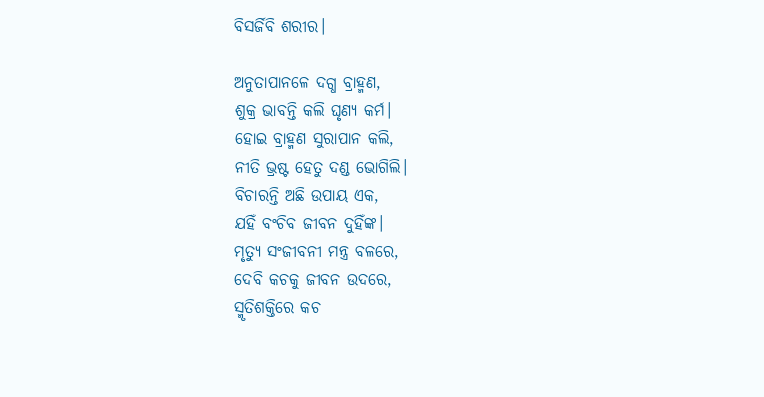ବିସର୍ଜିବି ଶରୀର।

ଅନୁତାପାନଳେ ଦଗ୍ଧ ବ୍ରାହ୍ମଣ,
ଶୁକ୍ର ଭାବନ୍ତି କଲି ଘୃଣ୍ୟ କର୍ମ।
ହୋଇ ବ୍ରାହ୍ମଣ ସୁରାପାନ କଲି,
ନୀତି ଭ୍ରଷ୍ଟ ହେତୁ ଦଣ୍ଡ ଭୋଗିଲି।
ବିଚାରନ୍ତି ଅଛି ଉପାୟ ଏକ,
ଯହିଁ ବଂଚିବ ଜୀବନ ଦୁହିଁଙ୍କ।
ମୃତ୍ୟୁ ସଂଜୀବନୀ ମନ୍ତ୍ର ବଳରେ,
ଦେବି କଚକୁ ଜୀବନ ଉଦରେ,
ସ୍ମୃତିଶକ୍ତିରେ କଚ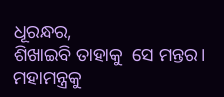ଧୂରନ୍ଧର,
ଶିଖାଇବି ତାହାକୁ  ସେ ମନ୍ତର।
ମହାମନ୍ତ୍ରକୁ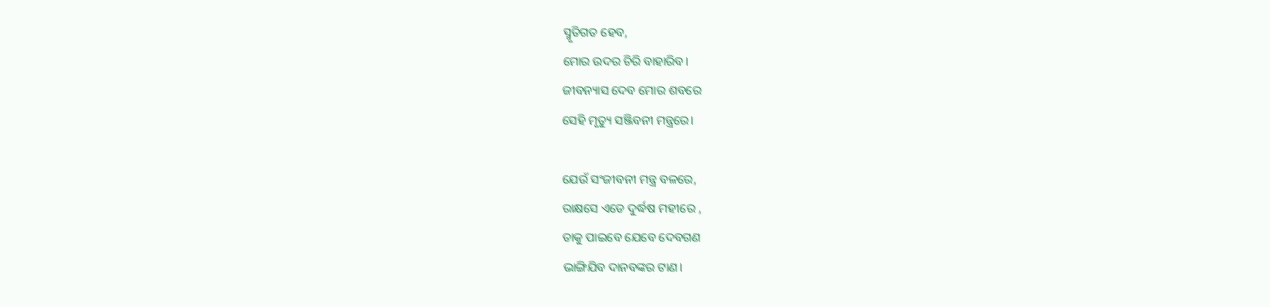ସ୍ମୃତିଗତ ହେବ,
ମୋର ଉଦର ଚିରି ବାହାରିବ।
ଜୀବନ୍ୟାସ ଦେବ ମୋର ଶବରେ
ସେହି ମୃତ୍ୟୁ ସଞ୍ଜିବନୀ ମନ୍ତ୍ରରେ।

ଯେଉଁ ସଂଜୀବନୀ ମନ୍ତ୍ର ବଳରେ,
ରାକ୍ଷସେ ଏଡେ ଦୁର୍ଦ୍ଧଷ ମହୀରେ ,
ତାକୁ ପାଇବେ ଯେବେ ଦେବଗଣ
ଭାଙ୍ଗିଯିବ ଦାନବଙ୍କର ଟାଣ।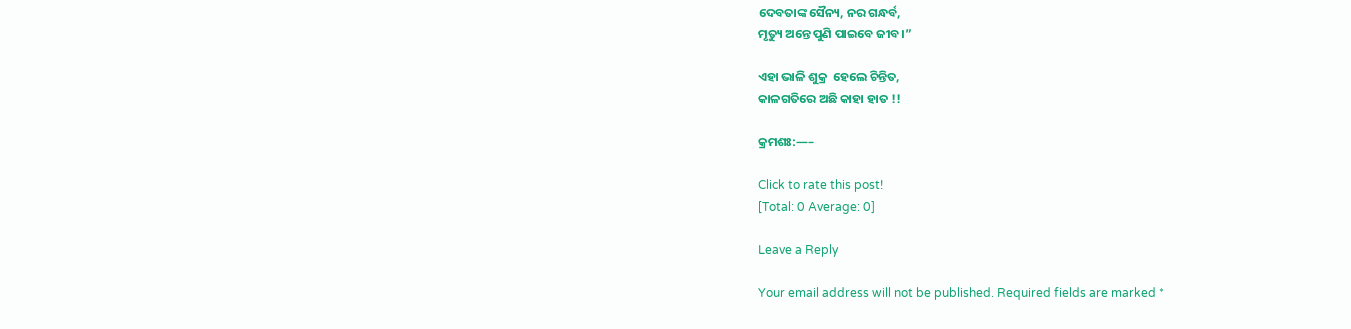ଦେବତାଙ୍କ ସୈନ୍ୟ, ନର ଗନ୍ଧର୍ବ,
ମୃତ୍ୟୁ ଅନ୍ତେ ପୁଣି ପାଇବେ ଜୀବ।”

ଏହା ଭାଳି ଶୁକ୍ର  ହେଲେ ଚିନ୍ତିତ,
କାଳଗତିରେ ଅଛି କାହା ହାତ !!

କ୍ରମଶଃ:—–

Click to rate this post!
[Total: 0 Average: 0]

Leave a Reply

Your email address will not be published. Required fields are marked *